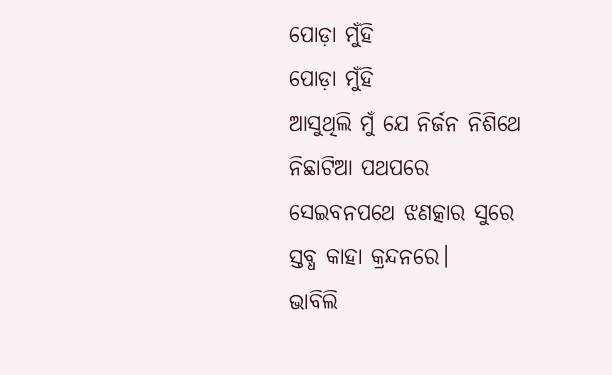ପୋଡ଼ା ମୁଁହି
ପୋଡ଼ା ମୁଁହି
ଆସୁଥିଲି ମୁଁ ଯେ ନିର୍ଜନ ନିଶିଥେ
ନିଛାଟିଆ ପଥପରେ
ସେଇବନପଥେ ଝଣତ୍କାର ସୁରେ
ସ୍ତବ୍ଧ କାହା କ୍ରନ୍ଦନରେ।
ଭାବିଲି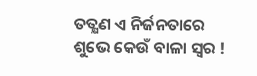ତତ୍କ୍ଷଣ ଏ ନିର୍ଜନତାରେ
ଶୁଭେ କେଉଁ ବାଳା ସ୍ୱର !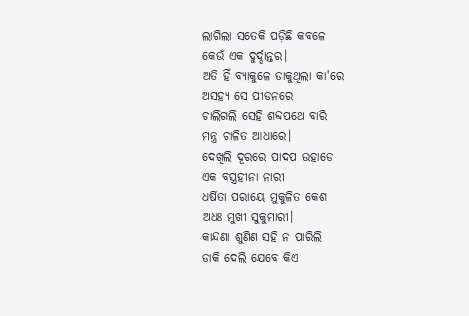ଲାଗିଲା ସତେକି ପଡ଼ିଛି କବଳେ
କେଉଁ ଏକ ଦୁର୍ଦ୍ଦାନ୍ତର।
ଅତି ହିଁ ବ୍ୟାକୁଳେ ଡାକୁଥିଲା କା'ରେ
ଅସହ୍ୟ ସେ ପୀଡନରେ
ଚାଲିଗଲି ସେହି ଶବ୍ଦପଥେ ବାରି
ମନ୍ତ୍ର ଚାଳିତ ଆଧାରେ।
ଦେଖିଲି ଦୂରରେ ପାଦପ ଉହାଡେ
ଏକ ବସ୍ତ୍ରହୀନା ନାରୀ
ଧର୍ଷିତା ପରାୟେ ମୁକୁଳିତ କେଶ
ଅଧଃ ମୁଖୀ ସୁକୁମାରୀ।
କାନ୍ଦଣା ଶୁଣିଣ ସହି ନ ପାରିଲି
ଡାକି ଦେଲି ଯେବେ କିଏ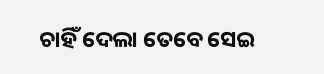ଚାହିଁ ଦେଲା ତେବେ ସେଇ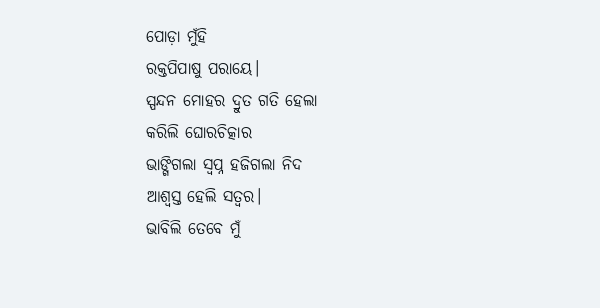ପୋଡ଼ା ମୁଁହି
ରକ୍ତପିପାଷୁ ପରାୟେ।
ସ୍ପନ୍ଦନ ମୋହର ଦ୍ରୁତ ଗତି ହେଲା
କରିଲି ଘୋରଚିତ୍କାର
ଭାଙ୍ଗିଗଲା ସ୍ୱପ୍ନ ହଜିଗଲା ନିଦ
ଆଶ୍ବସ୍ତ ହେଲି ସତ୍ୱର।
ଭାବିଲି ତେବେ ମୁଁ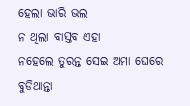ହେଲା ଭାରି ଭଲ
ନ ଥିଲା ବାସ୍ତବ ଏହା
ନହେଲେ ତୁରନ୍ତ ସେଇ ଅମା ଘେରେ
ବୁଡିଥାନ୍ତା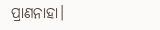ପ୍ରାଣନାହା।